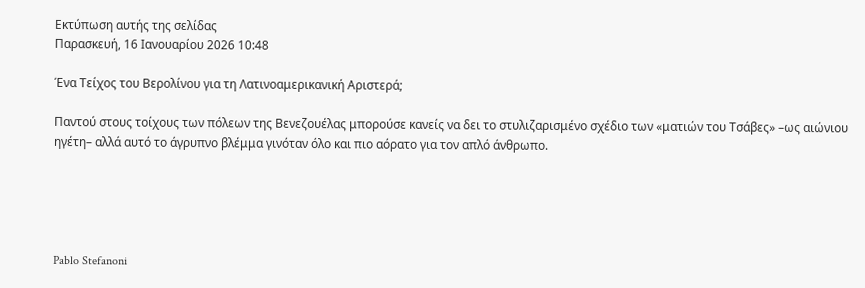Εκτύπωση αυτής της σελίδας
Παρασκευή, 16 Ιανουαρίου 2026 10:48

Ένα Τείχος του Βερολίνου για τη Λατινοαμερικανική Αριστερά;

Παντού στους τοίχους των πόλεων της Βενεζουέλας μπορούσε κανείς να δει το στυλιζαρισμένο σχέδιο των «ματιών του Τσάβες» –ως αιώνιου ηγέτη– αλλά αυτό το άγρυπνο βλέμμα γινόταν όλο και πιο αόρατο για τον απλό άνθρωπο.





Pablo Stefanoni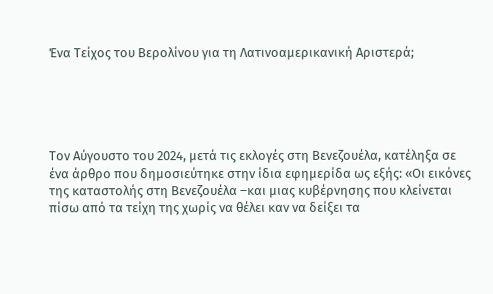Ένα Τείχος του Βερολίνου για τη Λατινοαμερικανική Αριστερά;





Τον Αύγουστο του 2024, μετά τις εκλογές στη Βενεζουέλα, κατέληξα σε ένα άρθρο που δημοσιεύτηκε στην ίδια εφημερίδα ως εξής: «Οι εικόνες της καταστολής στη Βενεζουέλα –και μιας κυβέρνησης που κλείνεται πίσω από τα τείχη της χωρίς να θέλει καν να δείξει τα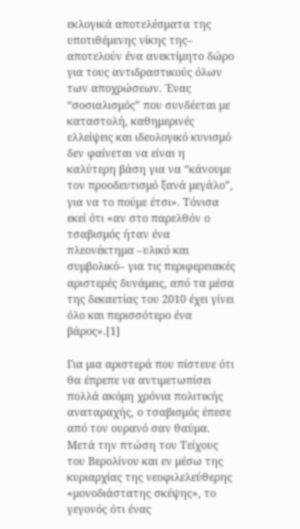εκλογικά αποτελέσματα της υποτιθέμενης νίκης της– αποτελούν ένα ανεκτίμητο δώρο για τους αντιδραστικούς όλων των αποχρώσεων. Ένας “σοσιαλισμός” που συνδέεται με καταστολή, καθημερινές ελλείψεις και ιδεολογικό κυνισμό δεν φαίνεται να είναι η καλύτερη βάση για να “κάνουμε τον προοδευτισμό ξανά μεγάλο”, για να το πούμε έτσι». Τόνισα εκεί ότι «αν στο παρελθόν ο τσαβισμός ήταν ένα πλεονέκτημα –υλικό και συμβολικό– για τις περιφερειακές αριστερές δυνάμεις, από τα μέσα της δεκαετίας του 2010 έχει γίνει όλο και περισσότερο ένα βάρος».[1]

Για μια αριστερά που πίστευε ότι θα έπρεπε να αντιμετωπίσει πολλά ακόμη χρόνια πολιτικής αναταραχής, ο τσαβισμός έπεσε από τον ουρανό σαν θαύμα. Μετά την πτώση του Τείχους του Βερολίνου και εν μέσω της κυριαρχίας της νεοφιλελεύθερης «μονοδιάστατης σκέψης», το γεγονός ότι ένας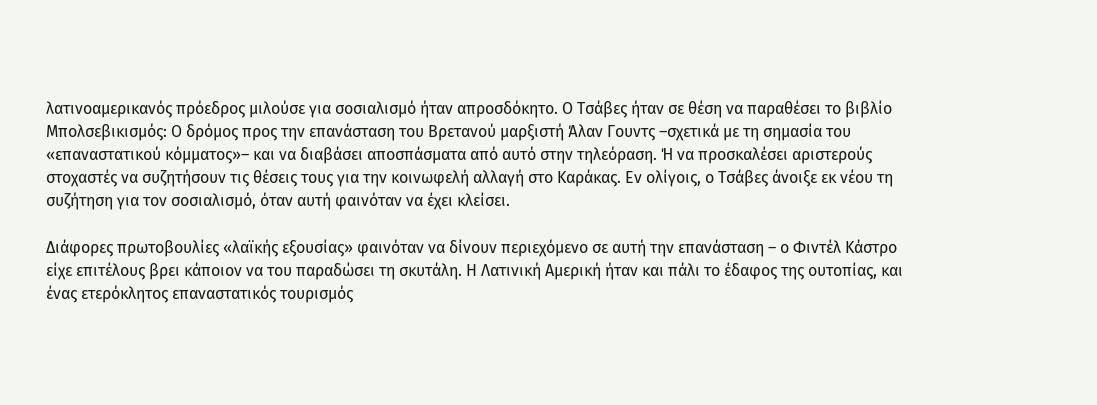λατινοαμερικανός πρόεδρος μιλούσε για σοσιαλισμό ήταν απροσδόκητο. Ο Τσάβες ήταν σε θέση να παραθέσει το βιβλίο Μπολσεβικισμός: Ο δρόμος προς την επανάσταση του Βρετανού μαρξιστή Άλαν Γουντς –σχετικά με τη σημασία του «επαναστατικού κόμματος»– και να διαβάσει αποσπάσματα από αυτό στην τηλεόραση. Ή να προσκαλέσει αριστερούς στοχαστές να συζητήσουν τις θέσεις τους για την κοινωφελή αλλαγή στο Καράκας. Εν ολίγοις, ο Τσάβες άνοιξε εκ νέου τη συζήτηση για τον σοσιαλισμό, όταν αυτή φαινόταν να έχει κλείσει.

Διάφορες πρωτοβουλίες «λαϊκής εξουσίας» φαινόταν να δίνουν περιεχόμενο σε αυτή την επανάσταση – ο Φιντέλ Κάστρο είχε επιτέλους βρει κάποιον να του παραδώσει τη σκυτάλη. Η Λατινική Αμερική ήταν και πάλι το έδαφος της ουτοπίας, και ένας ετερόκλητος επαναστατικός τουρισμός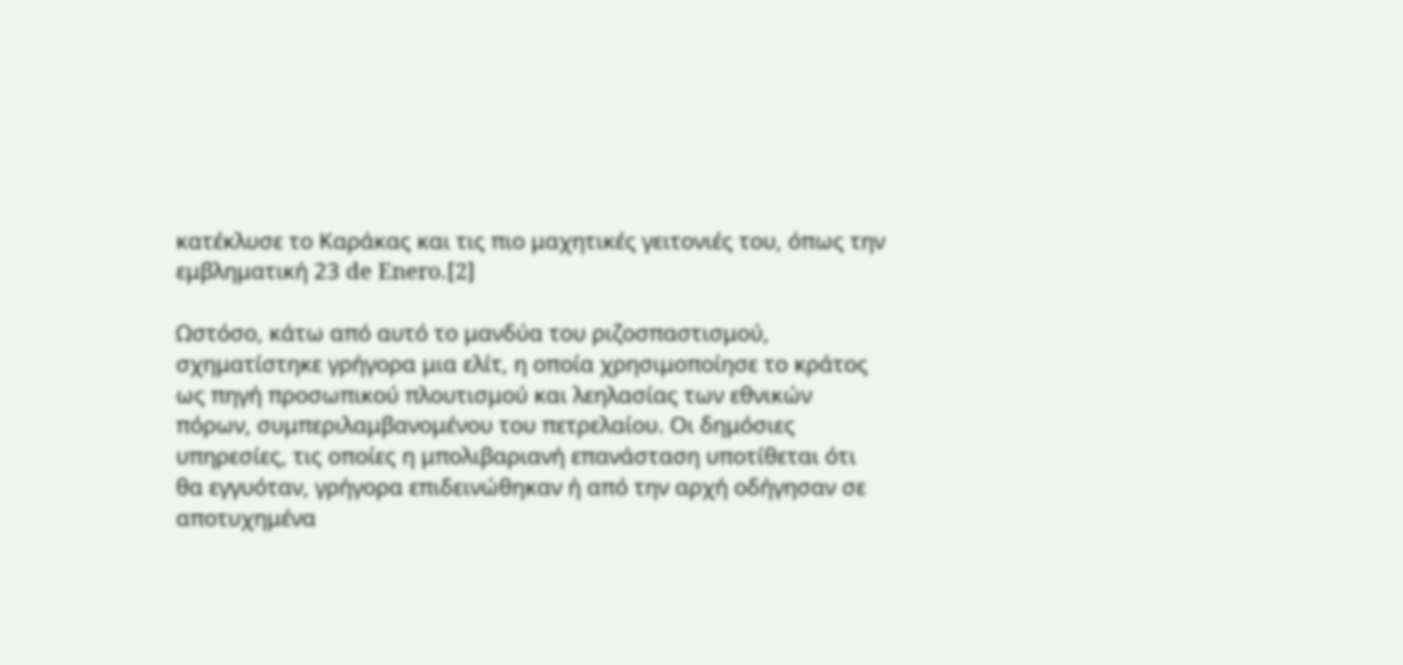κατέκλυσε το Καράκας και τις πιο μαχητικές γειτονιές του, όπως την εμβληματική 23 de Enero.[2]

Ωστόσο, κάτω από αυτό το μανδύα του ριζοσπαστισμού, σχηματίστηκε γρήγορα μια ελίτ, η οποία χρησιμοποίησε το κράτος ως πηγή προσωπικού πλουτισμού και λεηλασίας των εθνικών πόρων, συμπεριλαμβανομένου του πετρελαίου. Οι δημόσιες υπηρεσίες, τις οποίες η μπολιβαριανή επανάσταση υποτίθεται ότι θα εγγυόταν, γρήγορα επιδεινώθηκαν ή από την αρχή οδήγησαν σε αποτυχημένα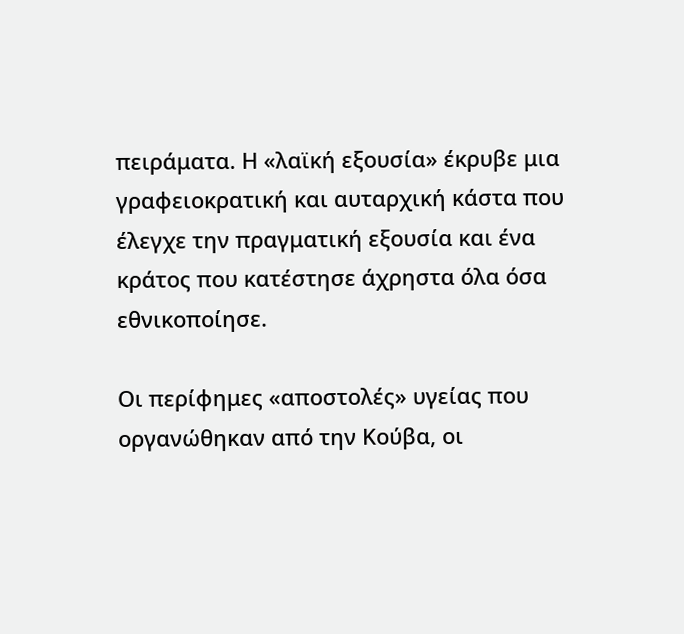πειράματα. Η «λαϊκή εξουσία» έκρυβε μια γραφειοκρατική και αυταρχική κάστα που έλεγχε την πραγματική εξουσία και ένα κράτος που κατέστησε άχρηστα όλα όσα εθνικοποίησε.

Οι περίφημες «αποστολές» υγείας που οργανώθηκαν από την Κούβα, οι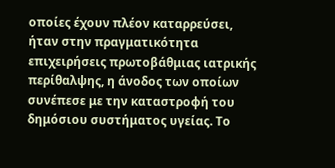οποίες έχουν πλέον καταρρεύσει, ήταν στην πραγματικότητα επιχειρήσεις πρωτοβάθμιας ιατρικής περίθαλψης, η άνοδος των οποίων συνέπεσε με την καταστροφή του δημόσιου συστήματος υγείας. Το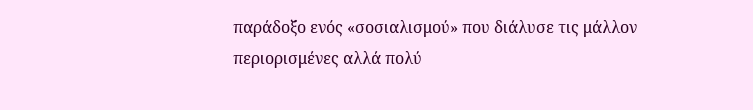παράδοξο ενός «σοσιαλισμού» που διάλυσε τις μάλλον περιορισμένες αλλά πολύ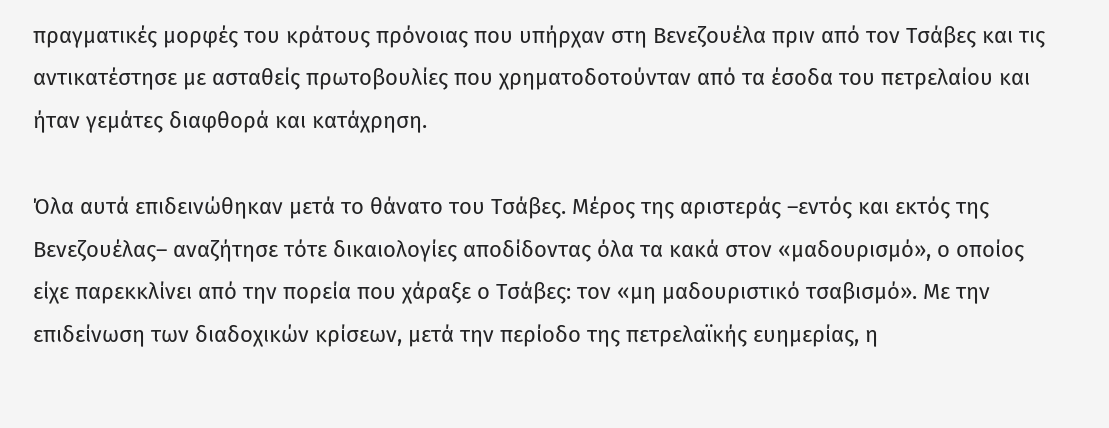πραγματικές μορφές του κράτους πρόνοιας που υπήρχαν στη Βενεζουέλα πριν από τον Τσάβες και τις αντικατέστησε με ασταθείς πρωτοβουλίες που χρηματοδοτούνταν από τα έσοδα του πετρελαίου και ήταν γεμάτες διαφθορά και κατάχρηση.

Όλα αυτά επιδεινώθηκαν μετά το θάνατο του Τσάβες. Μέρος της αριστεράς –εντός και εκτός της Βενεζουέλας– αναζήτησε τότε δικαιολογίες αποδίδοντας όλα τα κακά στον «μαδουρισμό», ο οποίος είχε παρεκκλίνει από την πορεία που χάραξε ο Τσάβες: τον «μη μαδουριστικό τσαβισμό». Με την επιδείνωση των διαδοχικών κρίσεων, μετά την περίοδο της πετρελαϊκής ευημερίας, η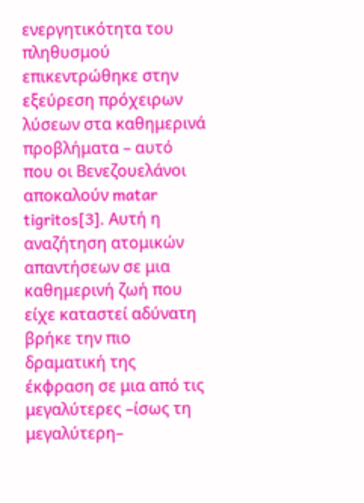ενεργητικότητα του πληθυσμού επικεντρώθηκε στην εξεύρεση πρόχειρων λύσεων στα καθημερινά προβλήματα – αυτό που οι Βενεζουελάνοι αποκαλούν matar tigritos[3]. Αυτή η αναζήτηση ατομικών απαντήσεων σε μια καθημερινή ζωή που είχε καταστεί αδύνατη βρήκε την πιο δραματική της έκφραση σε μια από τις μεγαλύτερες –ίσως τη μεγαλύτερη–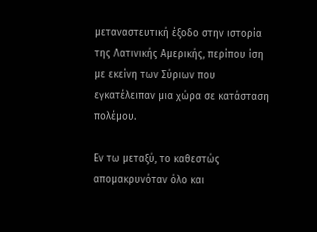μεταναστευτική έξοδο στην ιστορία της Λατινικής Αμερικής, περίπου ίση με εκείνη των Σύριων που εγκατέλειπαν μια χώρα σε κατάσταση πολέμου.

Εν τω μεταξύ, το καθεστώς απομακρυνόταν όλο και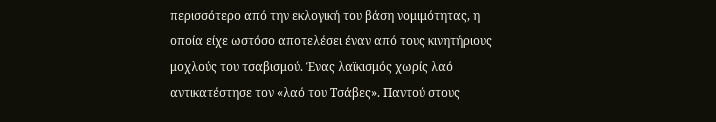περισσότερο από την εκλογική του βάση νομιμότητας, η οποία είχε ωστόσο αποτελέσει έναν από τους κινητήριους μοχλούς του τσαβισμού. Ένας λαϊκισμός χωρίς λαό αντικατέστησε τον «λαό του Τσάβες». Παντού στους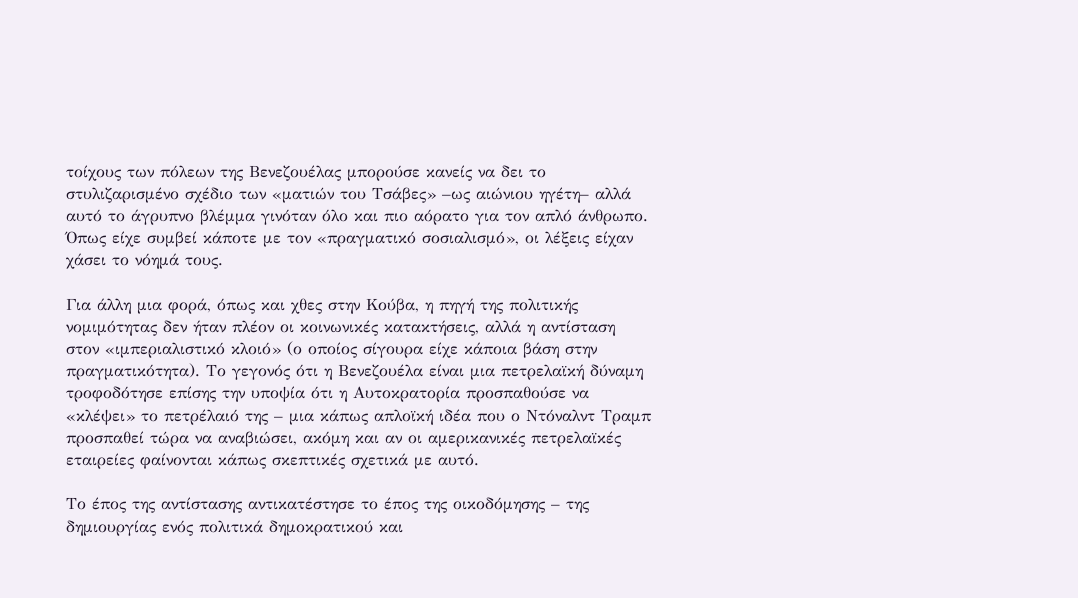τοίχους των πόλεων της Βενεζουέλας μπορούσε κανείς να δει το στυλιζαρισμένο σχέδιο των «ματιών του Τσάβες» –ως αιώνιου ηγέτη– αλλά αυτό το άγρυπνο βλέμμα γινόταν όλο και πιο αόρατο για τον απλό άνθρωπο. Όπως είχε συμβεί κάποτε με τον «πραγματικό σοσιαλισμό», οι λέξεις είχαν χάσει το νόημά τους.

Για άλλη μια φορά, όπως και χθες στην Κούβα, η πηγή της πολιτικής νομιμότητας δεν ήταν πλέον οι κοινωνικές κατακτήσεις, αλλά η αντίσταση στον «ιμπεριαλιστικό κλοιό» (ο οποίος σίγουρα είχε κάποια βάση στην πραγματικότητα). Το γεγονός ότι η Βενεζουέλα είναι μια πετρελαϊκή δύναμη τροφοδότησε επίσης την υποψία ότι η Αυτοκρατορία προσπαθούσε να «κλέψει» το πετρέλαιό της – μια κάπως απλοϊκή ιδέα που ο Ντόναλντ Τραμπ προσπαθεί τώρα να αναβιώσει, ακόμη και αν οι αμερικανικές πετρελαϊκές εταιρείες φαίνονται κάπως σκεπτικές σχετικά με αυτό.

Το έπος της αντίστασης αντικατέστησε το έπος της οικοδόμησης – της δημιουργίας ενός πολιτικά δημοκρατικού και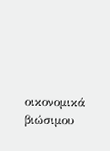οικονομικά βιώσιμου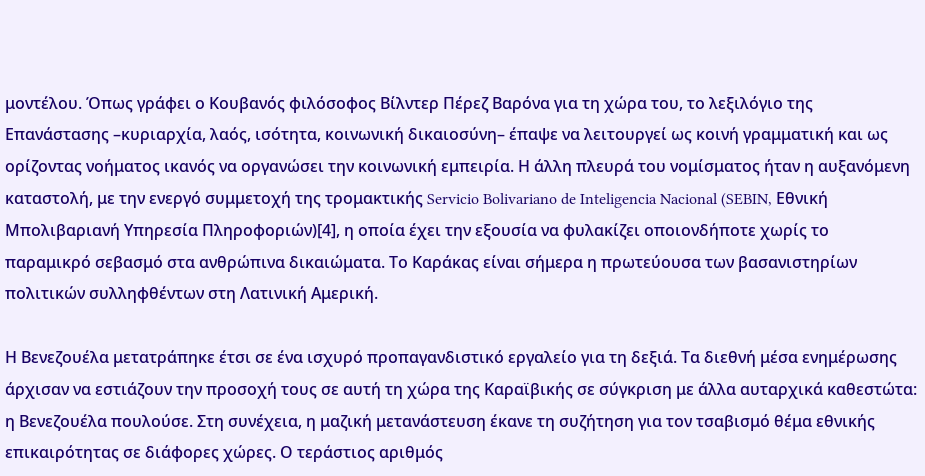μοντέλου. Όπως γράφει ο Κουβανός φιλόσοφος Βίλντερ Πέρεζ Βαρόνα για τη χώρα του, το λεξιλόγιο της Επανάστασης –κυριαρχία, λαός, ισότητα, κοινωνική δικαιοσύνη– έπαψε να λειτουργεί ως κοινή γραμματική και ως ορίζοντας νοήματος ικανός να οργανώσει την κοινωνική εμπειρία. Η άλλη πλευρά του νομίσματος ήταν η αυξανόμενη καταστολή, με την ενεργό συμμετοχή της τρομακτικής Servicio Bolivariano de Inteligencia Nacional (SEBIN, Εθνική Μπολιβαριανή Υπηρεσία Πληροφοριών)[4], η οποία έχει την εξουσία να φυλακίζει οποιονδήποτε χωρίς το παραμικρό σεβασμό στα ανθρώπινα δικαιώματα. Το Καράκας είναι σήμερα η πρωτεύουσα των βασανιστηρίων πολιτικών συλληφθέντων στη Λατινική Αμερική.

Η Βενεζουέλα μετατράπηκε έτσι σε ένα ισχυρό προπαγανδιστικό εργαλείο για τη δεξιά. Τα διεθνή μέσα ενημέρωσης άρχισαν να εστιάζουν την προσοχή τους σε αυτή τη χώρα της Καραϊβικής σε σύγκριση με άλλα αυταρχικά καθεστώτα: η Βενεζουέλα πουλούσε. Στη συνέχεια, η μαζική μετανάστευση έκανε τη συζήτηση για τον τσαβισμό θέμα εθνικής επικαιρότητας σε διάφορες χώρες. Ο τεράστιος αριθμός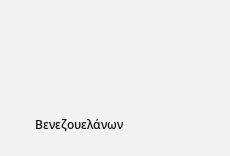Βενεζουελάνων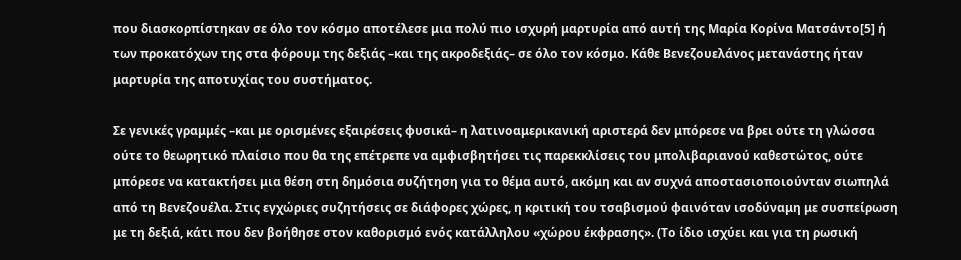που διασκορπίστηκαν σε όλο τον κόσμο αποτέλεσε μια πολύ πιο ισχυρή μαρτυρία από αυτή της Μαρία Κορίνα Ματσάντο[5] ή των προκατόχων της στα φόρουμ της δεξιάς –και της ακροδεξιάς– σε όλο τον κόσμο. Κάθε Βενεζουελάνος μετανάστης ήταν μαρτυρία της αποτυχίας του συστήματος.

Σε γενικές γραμμές –και με ορισμένες εξαιρέσεις φυσικά– η λατινοαμερικανική αριστερά δεν μπόρεσε να βρει ούτε τη γλώσσα ούτε το θεωρητικό πλαίσιο που θα της επέτρεπε να αμφισβητήσει τις παρεκκλίσεις του μπολιβαριανού καθεστώτος, ούτε μπόρεσε να κατακτήσει μια θέση στη δημόσια συζήτηση για το θέμα αυτό, ακόμη και αν συχνά αποστασιοποιούνταν σιωπηλά από τη Βενεζουέλα. Στις εγχώριες συζητήσεις σε διάφορες χώρες, η κριτική του τσαβισμού φαινόταν ισοδύναμη με συσπείρωση με τη δεξιά, κάτι που δεν βοήθησε στον καθορισμό ενός κατάλληλου «χώρου έκφρασης». (Το ίδιο ισχύει και για τη ρωσική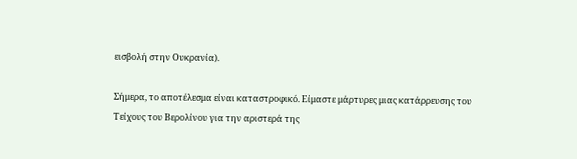εισβολή στην Ουκρανία).

Σήμερα, το αποτέλεσμα είναι καταστροφικό. Είμαστε μάρτυρες μιας κατάρρευσης του Τείχους του Βερολίνου για την αριστερά της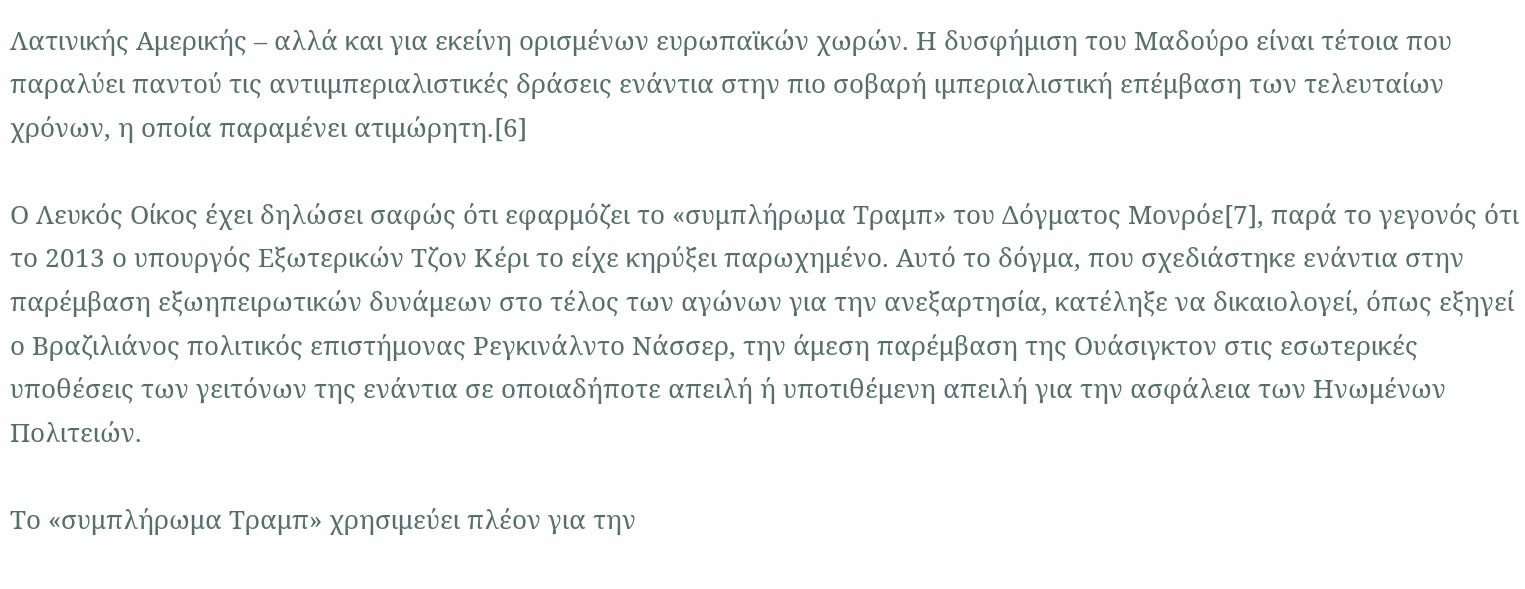Λατινικής Αμερικής – αλλά και για εκείνη ορισμένων ευρωπαϊκών χωρών. Η δυσφήμιση του Μαδούρο είναι τέτοια που παραλύει παντού τις αντιιμπεριαλιστικές δράσεις ενάντια στην πιο σοβαρή ιμπεριαλιστική επέμβαση των τελευταίων χρόνων, η οποία παραμένει ατιμώρητη.[6]

Ο Λευκός Οίκος έχει δηλώσει σαφώς ότι εφαρμόζει το «συμπλήρωμα Τραμπ» του Δόγματος Μονρόε[7], παρά το γεγονός ότι το 2013 ο υπουργός Εξωτερικών Τζον Κέρι το είχε κηρύξει παρωχημένο. Αυτό το δόγμα, που σχεδιάστηκε ενάντια στην παρέμβαση εξωηπειρωτικών δυνάμεων στο τέλος των αγώνων για την ανεξαρτησία, κατέληξε να δικαιολογεί, όπως εξηγεί ο Βραζιλιάνος πολιτικός επιστήμονας Ρεγκινάλντο Νάσσερ, την άμεση παρέμβαση της Ουάσιγκτον στις εσωτερικές υποθέσεις των γειτόνων της ενάντια σε οποιαδήποτε απειλή ή υποτιθέμενη απειλή για την ασφάλεια των Ηνωμένων Πολιτειών.

Το «συμπλήρωμα Τραμπ» χρησιμεύει πλέον για την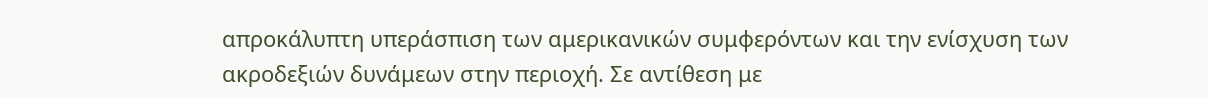απροκάλυπτη υπεράσπιση των αμερικανικών συμφερόντων και την ενίσχυση των ακροδεξιών δυνάμεων στην περιοχή. Σε αντίθεση με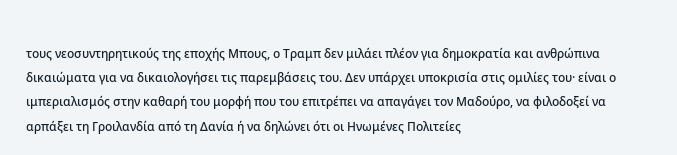τους νεοσυντηρητικούς της εποχής Μπους, ο Τραμπ δεν μιλάει πλέον για δημοκρατία και ανθρώπινα δικαιώματα για να δικαιολογήσει τις παρεμβάσεις του. Δεν υπάρχει υποκρισία στις ομιλίες του· είναι ο ιμπεριαλισμός στην καθαρή του μορφή που του επιτρέπει να απαγάγει τον Μαδούρο, να φιλοδοξεί να αρπάξει τη Γροιλανδία από τη Δανία ή να δηλώνει ότι οι Ηνωμένες Πολιτείες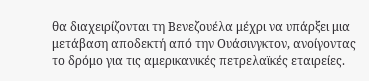θα διαχειρίζονται τη Βενεζουέλα μέχρι να υπάρξει μια μετάβαση αποδεκτή από την Ουάσινγκτον, ανοίγοντας το δρόμο για τις αμερικανικές πετρελαϊκές εταιρείες.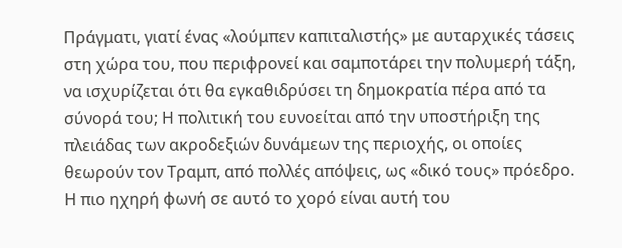Πράγματι, γιατί ένας «λούμπεν καπιταλιστής» με αυταρχικές τάσεις στη χώρα του, που περιφρονεί και σαμποτάρει την πολυμερή τάξη, να ισχυρίζεται ότι θα εγκαθιδρύσει τη δημοκρατία πέρα από τα σύνορά του; Η πολιτική του ευνοείται από την υποστήριξη της πλειάδας των ακροδεξιών δυνάμεων της περιοχής, οι οποίες θεωρούν τον Τραμπ, από πολλές απόψεις, ως «δικό τους» πρόεδρο. Η πιο ηχηρή φωνή σε αυτό το χορό είναι αυτή του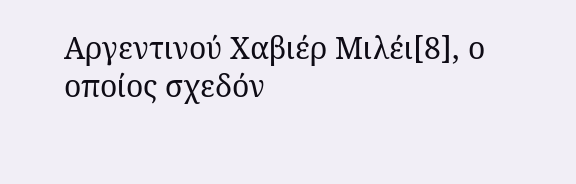Αργεντινού Χαβιέρ Μιλέι[8], ο οποίος σχεδόν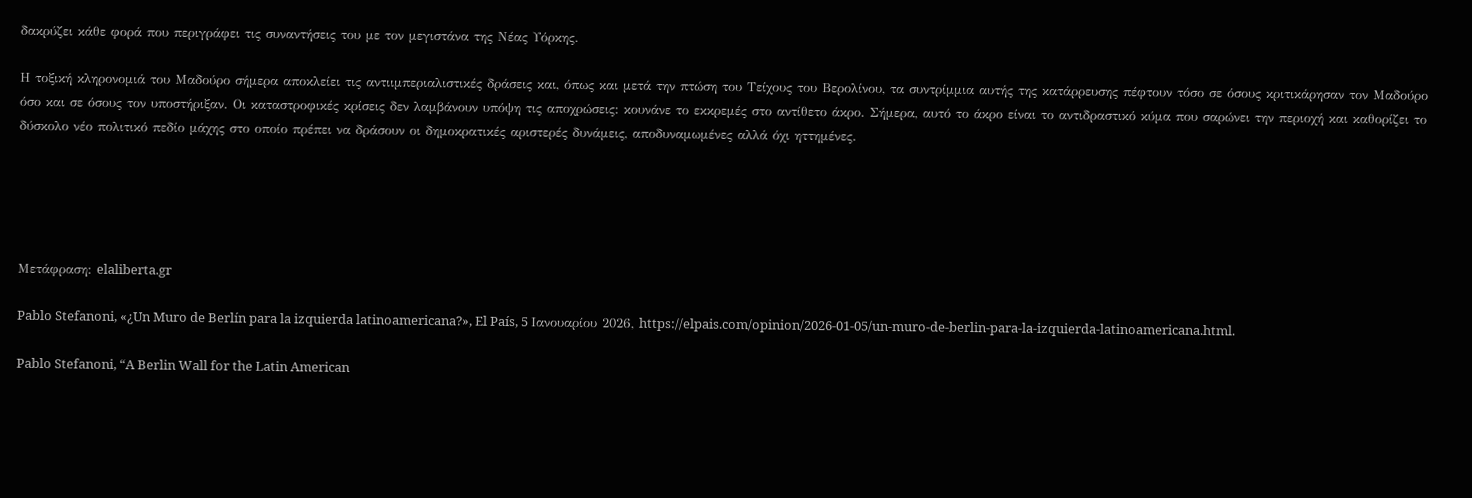δακρύζει κάθε φορά που περιγράφει τις συναντήσεις του με τον μεγιστάνα της Νέας Υόρκης.

Η τοξική κληρονομιά του Μαδούρο σήμερα αποκλείει τις αντιιμπεριαλιστικές δράσεις και, όπως και μετά την πτώση του Τείχους του Βερολίνου, τα συντρίμμια αυτής της κατάρρευσης πέφτουν τόσο σε όσους κριτικάρησαν τον Μαδούρο όσο και σε όσους τον υποστήριξαν. Οι καταστροφικές κρίσεις δεν λαμβάνουν υπόψη τις αποχρώσεις: κουνάνε το εκκρεμές στο αντίθετο άκρο. Σήμερα, αυτό το άκρο είναι το αντιδραστικό κύμα που σαρώνει την περιοχή και καθορίζει το δύσκολο νέο πολιτικό πεδίο μάχης στο οποίο πρέπει να δράσουν οι δημοκρατικές αριστερές δυνάμεις, αποδυναμωμένες αλλά όχι ηττημένες.





Μετάφραση: elaliberta.gr

Pablo Stefanoni, «¿Un Muro de Berlín para la izquierda latinoamericana?», El País, 5 Ιανουαρίου 2026, https://elpais.com/opinion/2026-01-05/un-muro-de-berlin-para-la-izquierda-latinoamericana.html.

Pablo Stefanoni, “A Berlin Wall for the Latin American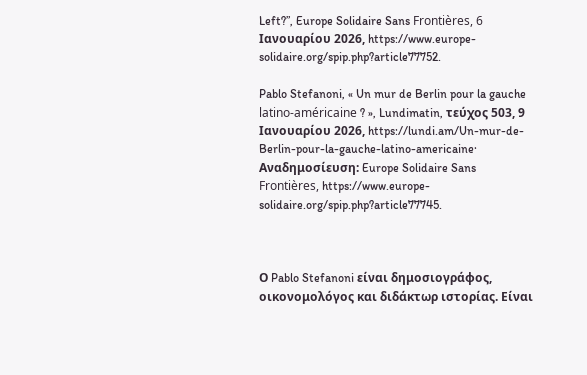Left?”, Europe Solidaire Sans Frontières, 6 Ιανουαρίου 2026, https://www.europe-solidaire.org/spip.php?article77752.

Pablo Stefanoni, « Un mur de Berlin pour la gauche latino-américaine ? », Lundimatin, τεύχος 503, 9 Ιανουαρίου 2026, https://lundi.am/Un-mur-de-Berlin-pour-la-gauche-latino-americaine· Αναδημοσίευση: Europe Solidaire Sans Frontières, https://www.europe-solidaire.org/spip.php?article77745.



Ο Pablo Stefanoni είναι δημοσιογράφος, οικονομολόγος και διδάκτωρ ιστορίας. Είναι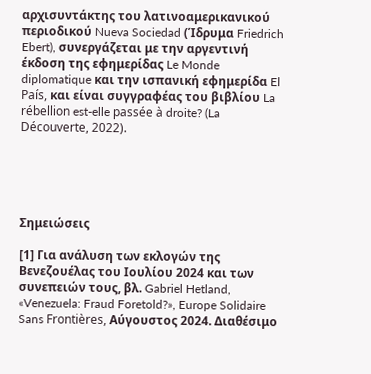αρχισυντάκτης του λατινοαμερικανικού περιοδικού Nueva Sociedad (Ίδρυμα Friedrich Ebert), συνεργάζεται με την αργεντινή έκδοση της εφημερίδας Le Monde diplomatique και την ισπανική εφημερίδα El País, και είναι συγγραφέας του βιβλίου La rébellion est-elle passée à droite? (La Découverte, 2022).





Σημειώσεις

[1] Για ανάλυση των εκλογών της Βενεζουέλας του Ιουλίου 2024 και των συνεπειών τους, βλ. Gabriel Hetland, «Venezuela: Fraud Foretold?», Europe Solidaire Sans Frontières, Αύγουστος 2024. Διαθέσιμο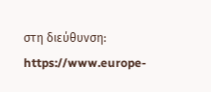στη διεύθυνση: https://www.europe-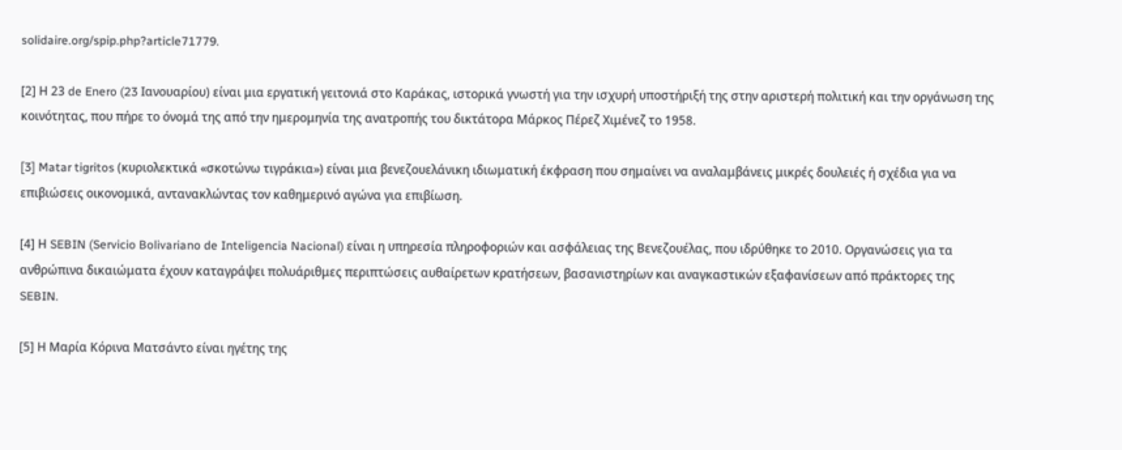solidaire.org/spip.php?article71779.

[2] Η 23 de Enero (23 Ιανουαρίου) είναι μια εργατική γειτονιά στο Καράκας, ιστορικά γνωστή για την ισχυρή υποστήριξή της στην αριστερή πολιτική και την οργάνωση της κοινότητας, που πήρε το όνομά της από την ημερομηνία της ανατροπής του δικτάτορα Μάρκος Πέρεζ Χιμένεζ το 1958.

[3] Matar tigritos (κυριολεκτικά «σκοτώνω τιγράκια») είναι μια βενεζουελάνικη ιδιωματική έκφραση που σημαίνει να αναλαμβάνεις μικρές δουλειές ή σχέδια για να επιβιώσεις οικονομικά, αντανακλώντας τον καθημερινό αγώνα για επιβίωση.

[4] Η SEBIN (Servicio Bolivariano de Inteligencia Nacional) είναι η υπηρεσία πληροφοριών και ασφάλειας της Βενεζουέλας, που ιδρύθηκε το 2010. Οργανώσεις για τα ανθρώπινα δικαιώματα έχουν καταγράψει πολυάριθμες περιπτώσεις αυθαίρετων κρατήσεων, βασανιστηρίων και αναγκαστικών εξαφανίσεων από πράκτορες της SEBIN.

[5] Η Μαρία Κόρινα Ματσάντο είναι ηγέτης της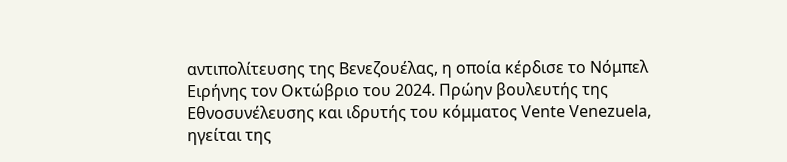αντιπολίτευσης της Βενεζουέλας, η οποία κέρδισε το Νόμπελ Ειρήνης τον Οκτώβριο του 2024. Πρώην βουλευτής της Εθνοσυνέλευσης και ιδρυτής του κόμματος Vente Venezuela, ηγείται της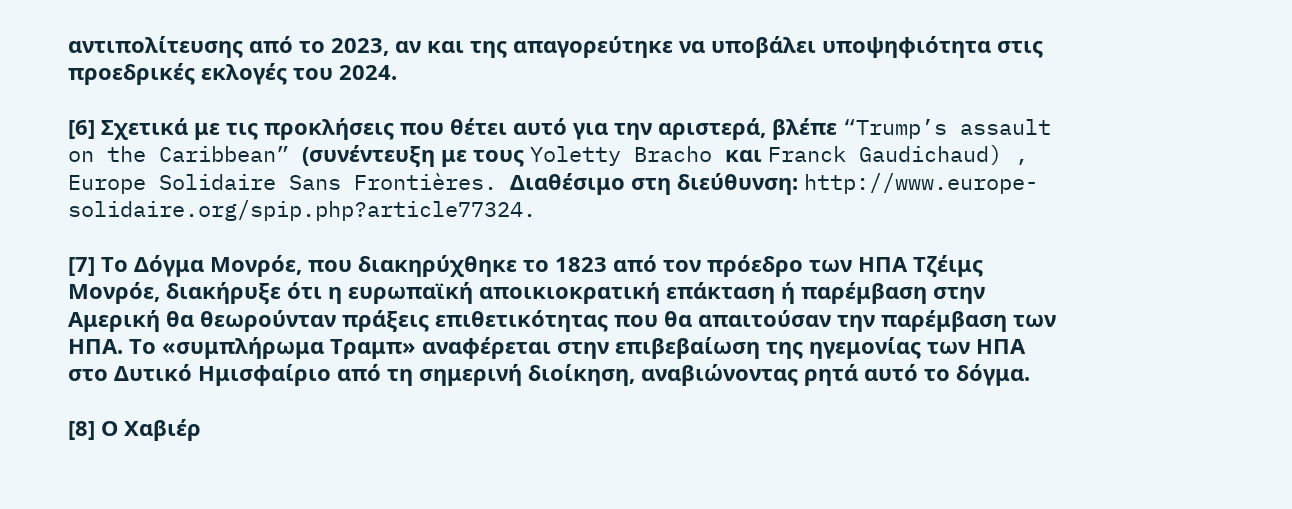αντιπολίτευσης από το 2023, αν και της απαγορεύτηκε να υποβάλει υποψηφιότητα στις προεδρικές εκλογές του 2024.

[6] Σχετικά με τις προκλήσεις που θέτει αυτό για την αριστερά, βλέπε “Trump’s assault on the Caribbean” (συνέντευξη με τους Yoletty Bracho και Franck Gaudichaud) , Europe Solidaire Sans Frontières. Διαθέσιμο στη διεύθυνση: http://www.europe-solidaire.org/spip.php?article77324.

[7] Το Δόγμα Μονρόε, που διακηρύχθηκε το 1823 από τον πρόεδρο των ΗΠΑ Τζέιμς Μονρόε, διακήρυξε ότι η ευρωπαϊκή αποικιοκρατική επάκταση ή παρέμβαση στην Αμερική θα θεωρούνταν πράξεις επιθετικότητας που θα απαιτούσαν την παρέμβαση των ΗΠΑ. Το «συμπλήρωμα Τραμπ» αναφέρεται στην επιβεβαίωση της ηγεμονίας των ΗΠΑ στο Δυτικό Ημισφαίριο από τη σημερινή διοίκηση, αναβιώνοντας ρητά αυτό το δόγμα.

[8] Ο Χαβιέρ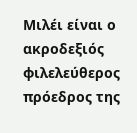Μιλέι είναι ο ακροδεξιός φιλελεύθερος πρόεδρος της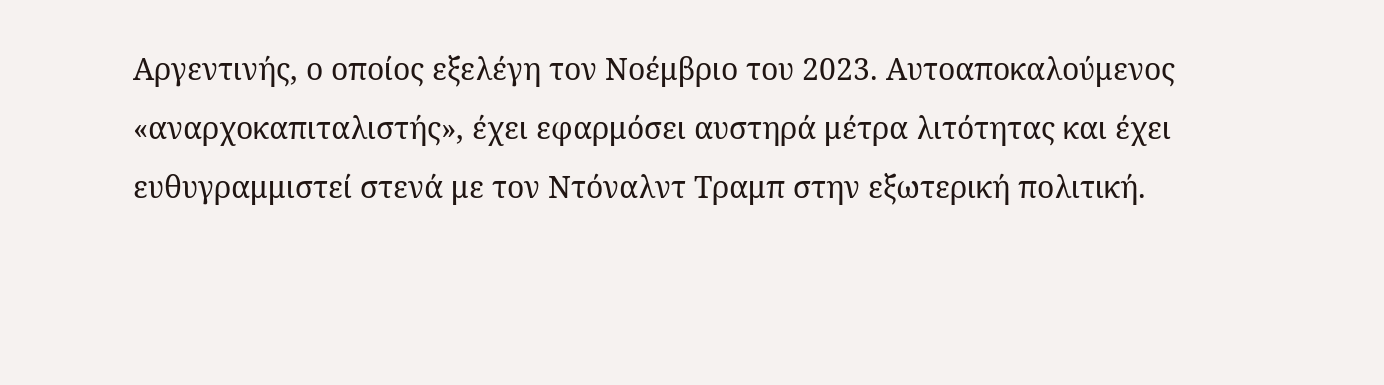Αργεντινής, ο οποίος εξελέγη τον Νοέμβριο του 2023. Αυτοαποκαλούμενος «αναρχοκαπιταλιστής», έχει εφαρμόσει αυστηρά μέτρα λιτότητας και έχει ευθυγραμμιστεί στενά με τον Ντόναλντ Τραμπ στην εξωτερική πολιτική.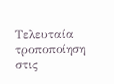Τελευταία τροποποίηση στις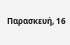Παρασκευή, 16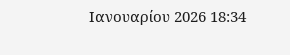Ιανουαρίου 2026 18:34